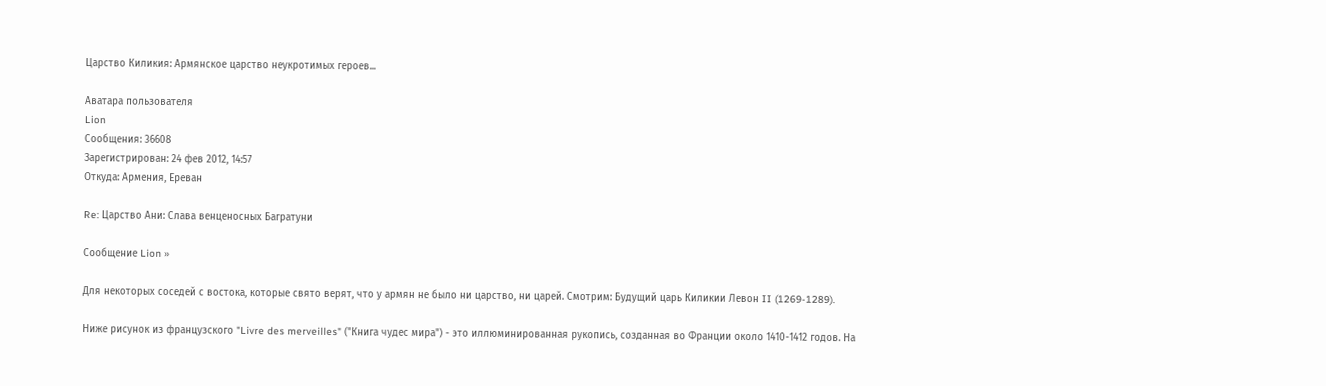Царство Киликия: Армянское царство неукротимых героев...

Аватара пользователя
Lion
Сообщения: 36608
Зарегистрирован: 24 фев 2012, 14:57
Откуда: Армения, Ереван

Re: Царство Ани: Слава венценосных Багратуни

Сообщение Lion »

Для некоторых соседей с востока, которые свято верят, что у армян не было ни царство, ни царей. Смотрим: Будущий царь Киликии Левон II (1269-1289).

Ниже рисунок из французского "Livre des merveilles" ("Книга чудес мира") - это иллюминированная рукопись, созданная во Франции около 1410-1412 годов. На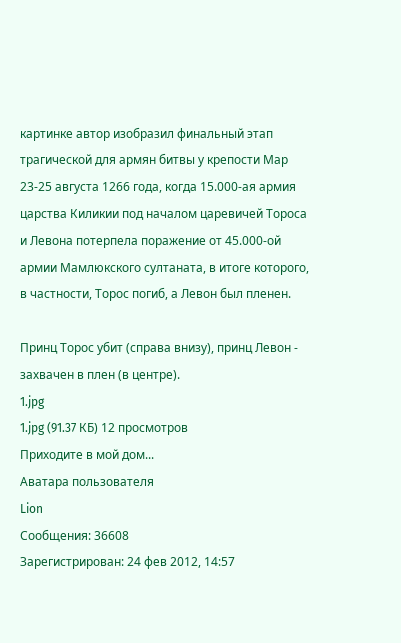картинке автор изобразил финальный этап трагической для армян битвы у крепости Мар 23-25 августа 1266 года, когда 15.000-ая армия царства Киликии под началом царевичей Тороса и Левона потерпела поражение от 45.000-ой армии Мамлюкского султаната, в итоге которого, в частности, Торос погиб, а Левон был пленен.

Принц Торос убит (справа внизу), принц Левон - захвачен в плен (в центре).
1.jpg
1.jpg (91.37 КБ) 12 просмотров
Приходите в мой дом...
Аватара пользователя
Lion
Сообщения: 36608
Зарегистрирован: 24 фев 2012, 14:57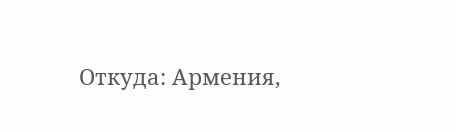Откуда: Армения,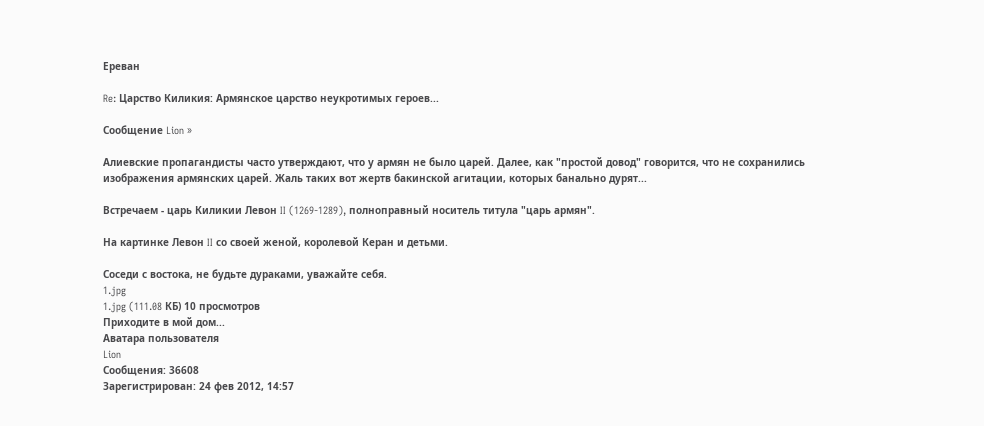Ереван

Re: Царство Киликия: Армянское царство неукротимых героев...

Сообщение Lion »

Алиевские пропагандисты часто утверждают, что у армян не было царей. Далее, как "простой довод" говорится, что не сохранились изображения армянских царей. Жаль таких вот жертв бакинской агитации, которых банально дурят...

Встречаем - царь Киликии Левон II (1269-1289), полноправный носитель титула "царь армян".

На картинке Левон II со своей женой, королевой Керан и детьми.

Соседи с востока, не будьте дураками, уважайте себя.
1.jpg
1.jpg (111.08 КБ) 10 просмотров
Приходите в мой дом...
Аватара пользователя
Lion
Сообщения: 36608
Зарегистрирован: 24 фев 2012, 14:57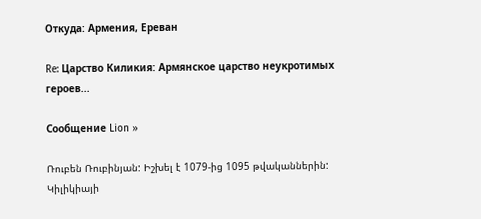Откуда: Армения, Ереван

Re: Царство Киликия: Армянское царство неукротимых героев...

Сообщение Lion »

Ռուբեն Ռուբինյան: Իշխել է 1079-ից 1095 թվականներին: Կիլիկիայի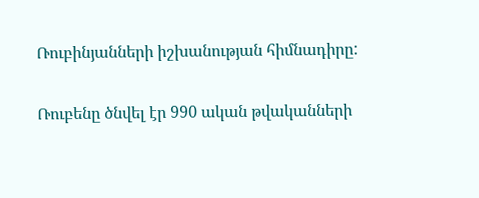Ռուբինյանների իշխանության հիմնադիրը:

Ռուբենը ծնվել էր 990 ական թվականների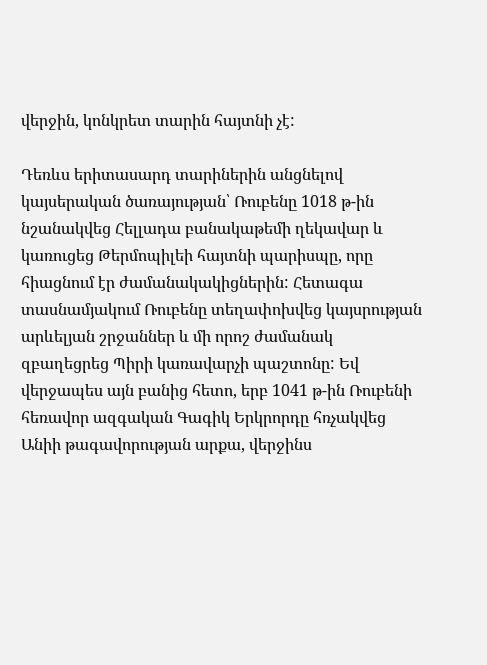վերջին, կոնկրետ տարին հայտնի չէ:

Դեռևս երիտասարդ տարիներին անցնելով կայսերական ծառայության՝ Ռուբենը 1018 թ-ին նշանակվեց Հելլադա բանակաթեմի ղեկավար և կառուցեց Թերմոպիլեի հայտնի պարիսպը, որը հիացնում էր ժամանակակիցներին: Հետագա տասնամյակում Ռուբենը տեղափոխվեց կայսրության արևելյան շրջաններ և մի որոշ ժամանակ զբաղեցրեց Պիրի կառավարչի պաշտոնը: Եվ վերջապես այն բանից հետո, երբ 1041 թ-ին Ռուբենի հեռավոր ազգական Գագիկ Երկրորդը հռչակվեց Անիի թագավորության արքա, վերջինս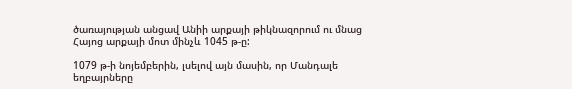ծառայության անցավ Անիի արքայի թիկնազորում ու մնաց Հայոց արքայի մոտ մինչև 1045 թ-ը:

1079 թ-ի նոյեմբերին, լսելով այն մասին, որ Մանդալե եղբայրները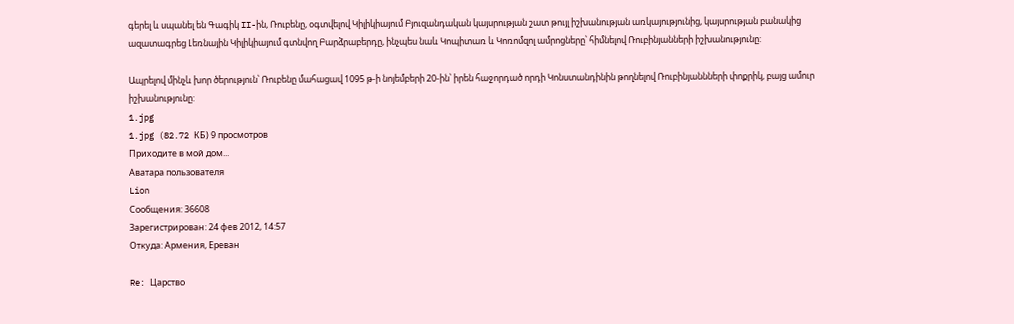գերել և սպանել են Գագիկ II-ին, Ռուբենը, օգտվելով Կիլիկիայում Բյուզանդական կայսրության շատ թույլ իշխանության առկայությունից, կայսրության բանակից ազատագրեց Լեռնային Կիլիկիայում գտնվող Բարձրաբերդը, ինչպես նաև Կոպիտառ և Կոռոմզոլ ամրոցները՝ հիմնելով Ռուբինյանների իշխանությունը:

Ապրելով մինչև խոր ծերություն՝ Ռուբենը մահացավ 1095 թ-ի նոյեմբերի 20-ին՝ իրեն հաջորդած որդի Կոնստանդինին թողնելով Ռուբինյաննների փոքրիկ, բայց ամուր իշխանությունը:
1.jpg
1.jpg (82.72 КБ) 9 просмотров
Приходите в мой дом...
Аватара пользователя
Lion
Сообщения: 36608
Зарегистрирован: 24 фев 2012, 14:57
Откуда: Армения, Ереван

Re: Царство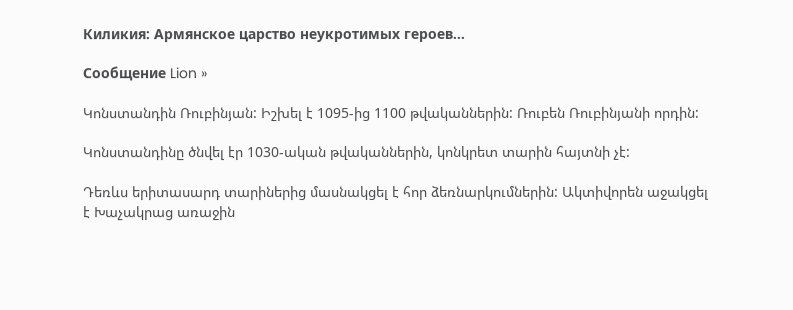Киликия: Армянское царство неукротимых героев...

Сообщение Lion »

Կոնստանդին Ռուբինյան: Իշխել է 1095-ից 1100 թվականներին: Ռուբեն Ռուբինյանի որդին:

Կոնստանդինը ծնվել էր 1030-ական թվականներին, կոնկրետ տարին հայտնի չէ:

Դեռևս երիտասարդ տարիներից մասնակցել է հոր ձեռնարկումներին: Ակտիվորեն աջակցել է Խաչակրաց առաջին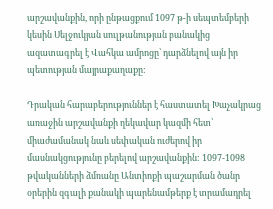արշավանքին, որի ընթացքում 1097 թ-ի սեպտեմբերի կեսին Սելջուկյան սուլթանության բանակից ազատագրել է Վահկա ամրոցը՝ դարձնելով այն իր պետության մայրաքաղաքը:

Դրական հարաբերություններ է հաստատել Խաչակրաց առաջին արշավանքի ղեկավար կազմի հետ՝ միաժամանակ նաև սեփական ուժերով իր մասնակցությունը բերելով արշավանքին: 1097-1098 թվականների ձմռանը Անտիոքի պաշարման ծանր օրերին զգալի քանակի պարենամթերք է տրամադրել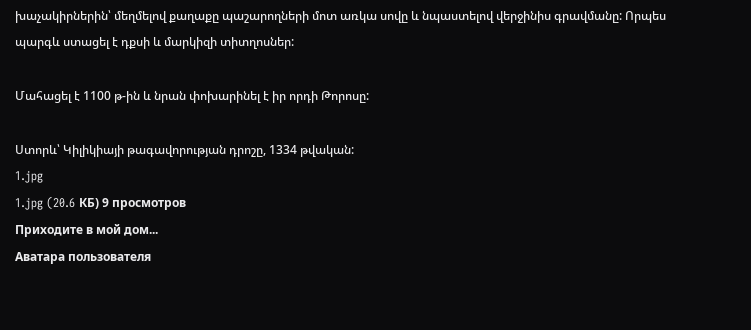խաչակիրներին՝ մեղմելով քաղաքը պաշարողների մոտ առկա սովը և նպաստելով վերջինիս գրավմանը: Որպես պարգև ստացել է դքսի և մարկիզի տիտղոսներ:

Մահացել է 1100 թ-ին և նրան փոխարինել է իր որդի Թորոսը:

Ստորև՝ Կիլիկիայի թագավորության դրոշը, 1334 թվական:
1.jpg
1.jpg (20.6 КБ) 9 просмотров
Приходите в мой дом...
Аватара пользователя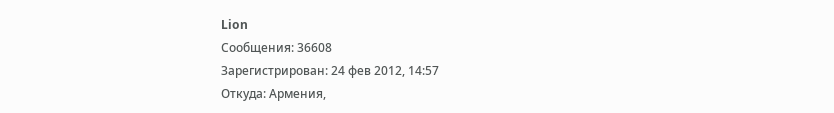Lion
Сообщения: 36608
Зарегистрирован: 24 фев 2012, 14:57
Откуда: Армения,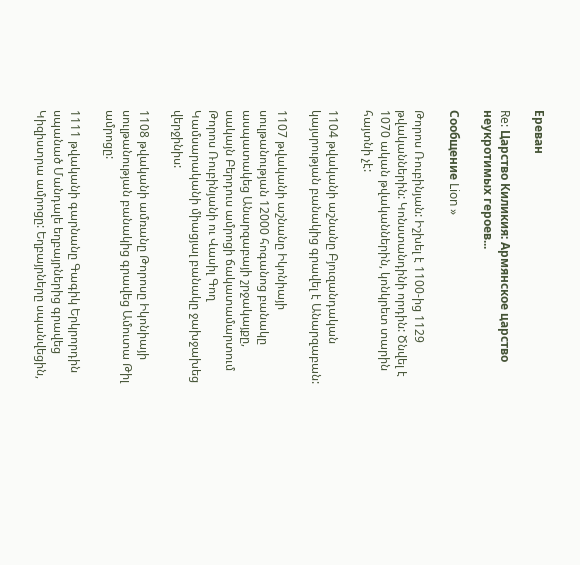Ереван

Re: Царство Киликия: Армянское царство неукротимых героев...

Сообщение Lion »

Թորոս Ռուբինյան: Իշխել է 1100-ից 1129 թվականներին: Կոնստանդինի որդին: Ծնվել է 1070 ական թվականներին, կոնկրետ տարին հայտնի չէ:

1104 թվականի աշնանը Բյուզանդական կայսրության բանակից գրավել է Անարզաբան:

1107 թվականի աշնանը Իկոնիայի սուլթանության 12000 հոգանոց բանակը ասպատակեց Անարզաբայի շրջակայքը, սակայն Բերդուս ամրոցի ճակատամարտում Թորոս Ռուբինյանի ու Վասիլ Գող Կամսարականի միացյալ բանակը ջախջախեց վերջինիս:

1108 թվականի ամռանը Թորոսը Իկոնիայի սուլթանության բանակից գրավեց Ամուտա Թիլ ամրոցը:

1111 թվականի գարնանը Գագիկ Երկրորդին սպանած Մանդալե եղբայրներից գրավեց Կիզիստրա ամրոցը: Եղբայրները սպանվեցին,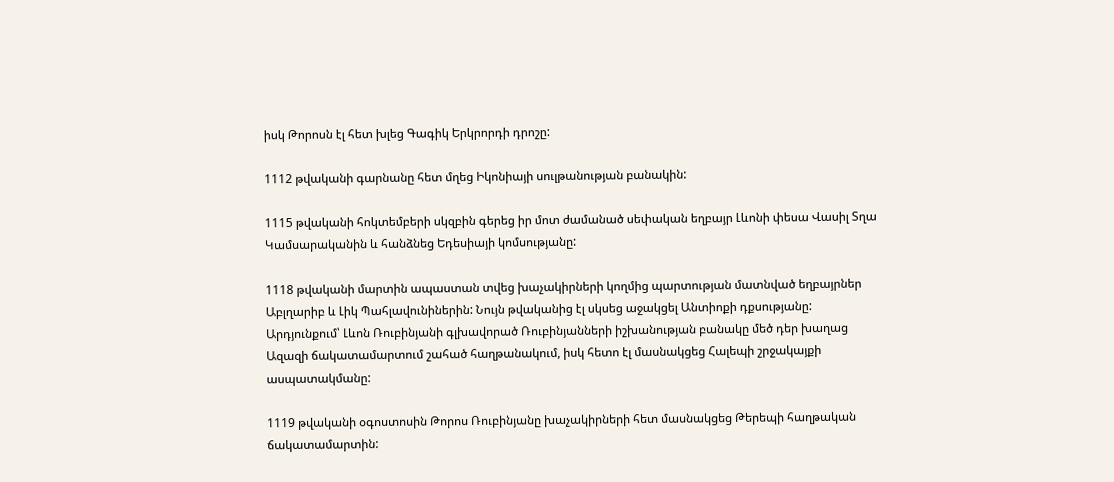իսկ Թորոսն էլ հետ խլեց Գագիկ Երկրորդի դրոշը:

1112 թվականի գարնանը հետ մղեց Իկոնիայի սուլթանության բանակին:

1115 թվականի հոկտեմբերի սկզբին գերեց իր մոտ ժամանած սեփական եղբայր Լևոնի փեսա Վասիլ Տղա Կամսարականին և հանձնեց Եդեսիայի կոմսությանը:

1118 թվականի մարտին ապաստան տվեց խաչակիրների կողմից պարտության մատնված եղբայրներ Աբլղարիբ և Լիկ Պահլավունիներին: Նույն թվականից էլ սկսեց աջակցել Անտիոքի դքսությանը: Արդյունքում՝ Լևոն Ռուբինյանի գլխավորած Ռուբինյանների իշխանության բանակը մեծ դեր խաղաց Ազազի ճակատամարտում շահած հաղթանակում, իսկ հետո էլ մասնակցեց Հալեպի շրջակայքի ասպատակմանը:

1119 թվականի օգոստոսին Թորոս Ռուբինյանը խաչակիրների հետ մասնակցեց Թերեպի հաղթական ճակատամարտին: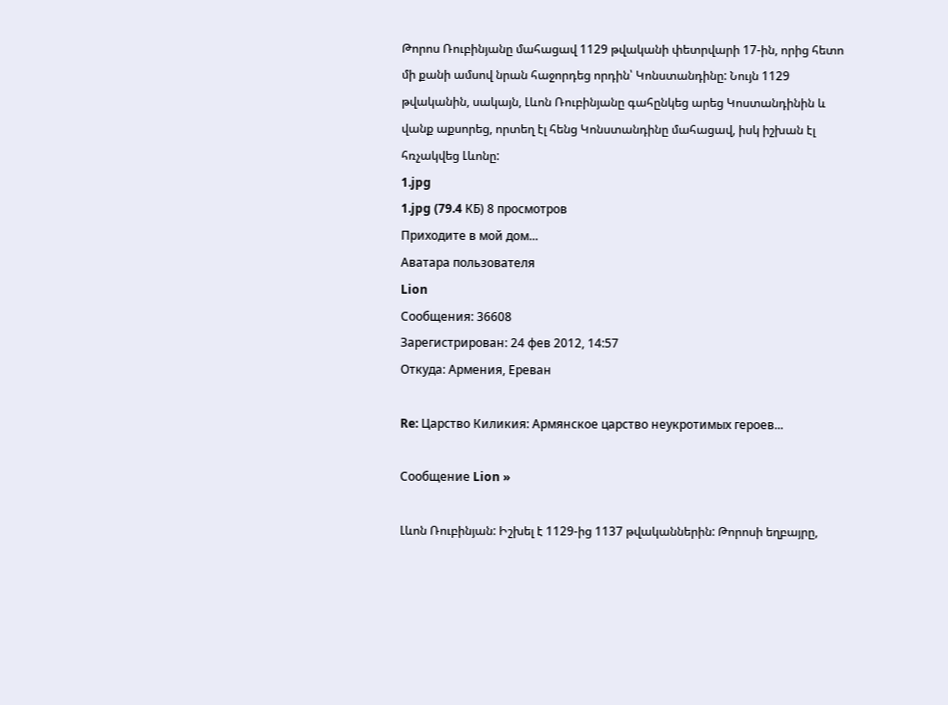Թորոս Ռուբինյանը մահացավ 1129 թվականի փետրվարի 17-ին, որից հետո մի քանի ամսով նրան հաջորդեց որդին՝ Կոնստանդինը: Նույն 1129 թվականին, սակայն, Լևոն Ռուբինյանը գահընկեց արեց Կոստանդինին և վանք աքսորեց, որտեղ էլ հենց Կոնստանդինը մահացավ, իսկ իշխան էլ հռչակվեց Լևոնը:
1.jpg
1.jpg (79.4 КБ) 8 просмотров
Приходите в мой дом...
Аватара пользователя
Lion
Сообщения: 36608
Зарегистрирован: 24 фев 2012, 14:57
Откуда: Армения, Ереван

Re: Царство Киликия: Армянское царство неукротимых героев...

Сообщение Lion »

Լևոն Ռուբինյան: Իշխել է 1129-ից 1137 թվականներին: Թորոսի եղբայրը,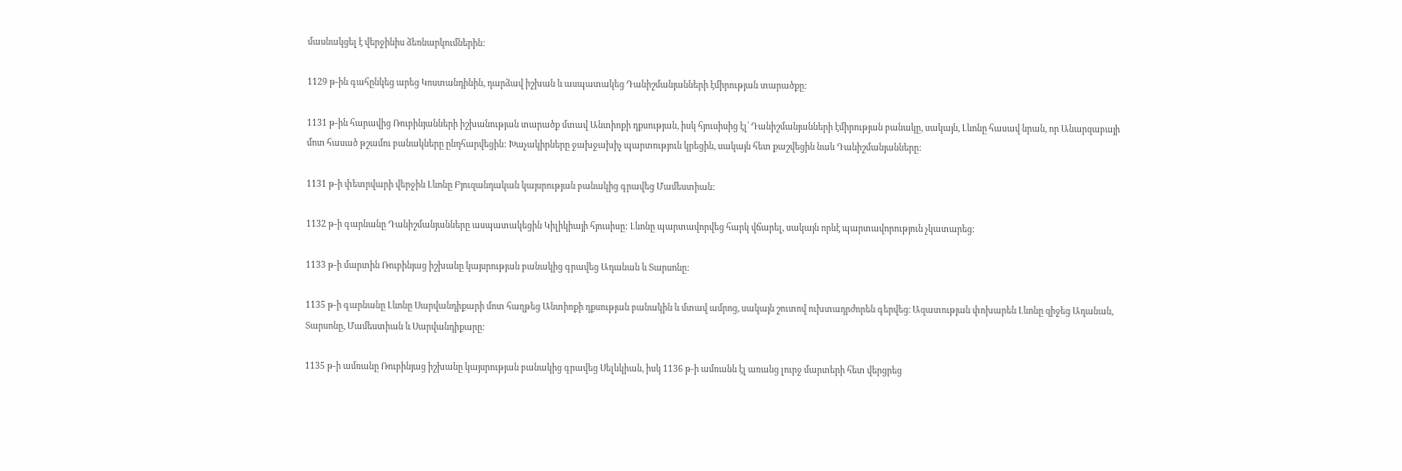մասնակցել է վերջինիս ձեռնարկումներին:

1129 թ-ին գահընկեց արեց Կոստանդինին, դարձավ իշխան և ասպատակեց Դանիշմանյանների էմիրության տարածքը:

1131 թ-ին հարավից Ռուբինյանների իշխանության տարածք մտավ Անտիոքի դքսության, իսկ հյուսիսից էլ՝ Դանիշմանյանների էմիրության բանակը, սակայն, Լևոնը հասավ նրան, որ Անարզաբայի մոտ հասած թշամու բանակները ընդհարվեցին: Խաչակիրները ջախջախիչ պարտություն կրեցին, սակայն հետ քաշվեցին նաև Դանիշմանյանները:

1131 թ-ի փետրվարի վերջին Լևոնը Բյուզանդական կայսրության բանակից գրավեց Մամեստիան:

1132 թ-ի գարնանը Դանիշմանյանները ասպատակեցին Կիլիկիայի հյուսիսը: Լևոնը պարտավորվեց հարկ վճարել, սակայն որևէ պարտավորություն չկատարեց:

1133 թ-ի մարտին Ռուբինյաց իշխանը կայսրության բանակից գրավեց Ադանան և Տարսոնը:

1135 թ-ի գարնանը Լևոնը Սարվանդիքարի մոտ հաղթեց Անտիոքի դքսության բանակին և մտավ ամրոց, սակայն շուտով ուխտադրժորեն գերվեց։ Ազատության փոխարեն Լևոնը զիջեց Ադանան, Տարսոնը, Մամեստիան և Սարվանդիքարը:

1135 թ-ի ամռանը Ռուբինյաց իշխանը կայսրության բանակից գրավեց Սելևկիան, իսկ 1136 թ-ի ամռանն էլ առանց լուրջ մարտերի հետ վերցրեց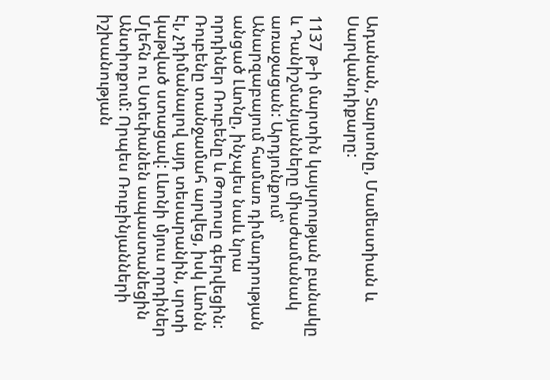Ադանան, Տարսոնը, Մամեստիան և Սարվանդիքարը:

1137 թ-ի մարտին կայսրության բանակը և Դանիշմանյանները միաժամանակ առաջացան: Արդյունքում՝ Անարզաբայում համառ դիմադրության անցած Լևոնը, ինչպես նաև նրա որդիներ Ռուբենը և Թորոսը գերվեցին: Ռուբենը տանջամահ արվեց, իսկ Լևոնն էլ, չդիմանալով այդ տեսարանին, սրտի կաթված ստացավ: Լևոնի մյուս որդիներ Մլեհն ու Ստեփանեն ապաստանեցին Անտիոքում: Որպես Ռուբինյանների իշխանության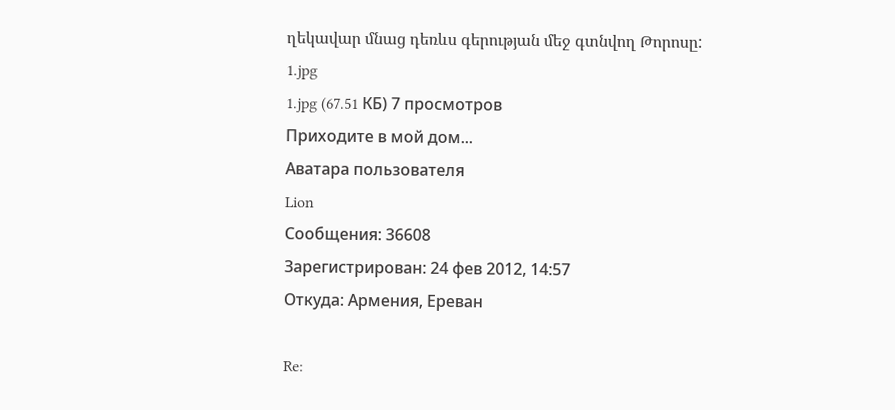ղեկավար մնաց դեռևս գերության մեջ գտնվող Թորոսը:
1.jpg
1.jpg (67.51 КБ) 7 просмотров
Приходите в мой дом...
Аватара пользователя
Lion
Сообщения: 36608
Зарегистрирован: 24 фев 2012, 14:57
Откуда: Армения, Ереван

Re: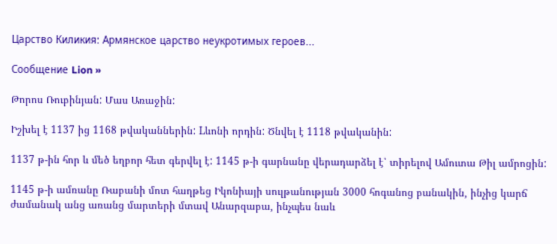Царство Киликия: Армянское царство неукротимых героев...

Сообщение Lion »

Թորոս Ռուբինյան: Մաս Առաջին:

Իշխել է 1137 ից 1168 թվականներին: Lևոնի որդին: Ծնվել է 1118 թվականին:

1137 թ-ին հոր և մեծ եղբոր հետ գերվել է: 1145 թ-ի գարնանը վերադարձել է՝ տիրելով Ամուտա Թիլ ամրոցին:

1145 թ-ի ամռանը Ռաբանի մոտ հաղթեց Իկոնիայի սուլթանության 3000 հոգանոց բանակին, ինչից կարճ ժամանակ անց առանց մարտերի մտավ Անարզաբա, ինչպես նաև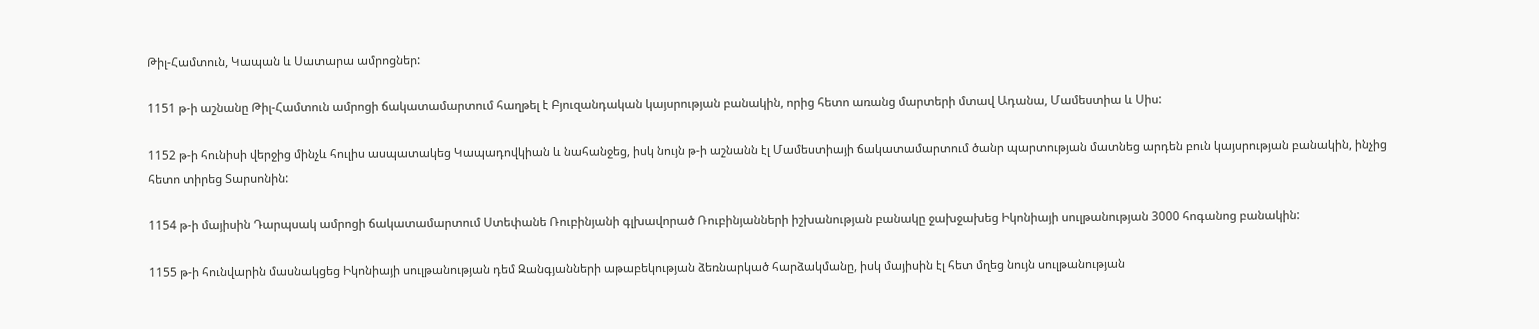Թիլ-Համտուն, Կապան և Սատարա ամրոցներ:

1151 թ-ի աշնանը Թիլ-Համտուն ամրոցի ճակատամարտում հաղթել է Բյուզանդական կայսրության բանակին, որից հետո առանց մարտերի մտավ Ադանա, Մամեստիա և Սիս:

1152 թ-ի հունիսի վերջից մինչև հուլիս ասպատակեց Կապադովկիան և նահանջեց, իսկ նույն թ-ի աշնանն էլ Մամեստիայի ճակատամարտում ծանր պարտության մատնեց արդեն բուն կայսրության բանակին, ինչից հետո տիրեց Տարսոնին:

1154 թ-ի մայիսին Դարպսակ ամրոցի ճակատամարտում Ստեփանե Ռուբինյանի գլխավորած Ռուբինյանների իշխանության բանակը ջախջախեց Իկոնիայի սուլթանության 3000 հոգանոց բանակին:

1155 թ-ի հունվարին մասնակցեց Իկոնիայի սուլթանության դեմ Զանգյանների աթաբեկության ձեռնարկած հարձակմանը, իսկ մայիսին էլ հետ մղեց նույն սուլթանության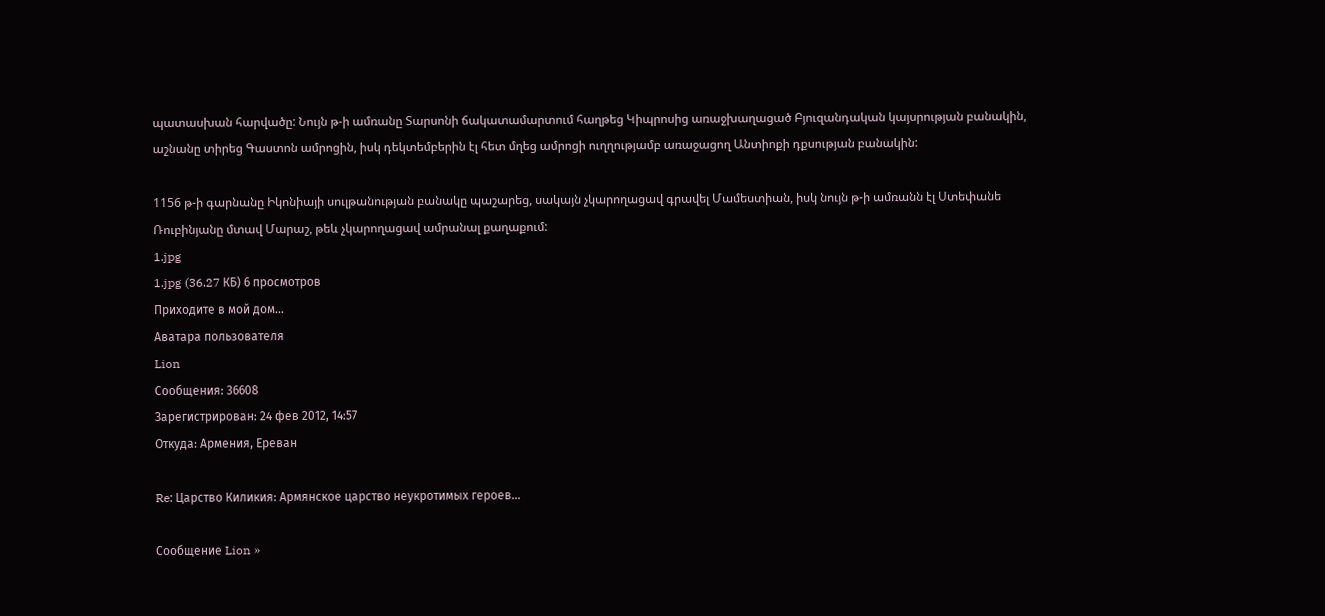պատասխան հարվածը: Նույն թ-ի ամռանը Տարսոնի ճակատամարտում հաղթեց Կիպրոսից առաջխաղացած Բյուզանդական կայսրության բանակին, աշնանը տիրեց Գաստոն ամրոցին, իսկ դեկտեմբերին էլ հետ մղեց ամրոցի ուղղությամբ առաջացող Անտիոքի դքսության բանակին:

1156 թ-ի գարնանը Իկոնիայի սուլթանության բանակը պաշարեց, սակայն չկարողացավ գրավել Մամեստիան, իսկ նույն թ-ի ամռանն էլ Ստեփանե Ռուբինյանը մտավ Մարաշ, թեև չկարողացավ ամրանալ քաղաքում:
1.jpg
1.jpg (36.27 КБ) 6 просмотров
Приходите в мой дом...
Аватара пользователя
Lion
Сообщения: 36608
Зарегистрирован: 24 фев 2012, 14:57
Откуда: Армения, Ереван

Re: Царство Киликия: Армянское царство неукротимых героев...

Сообщение Lion »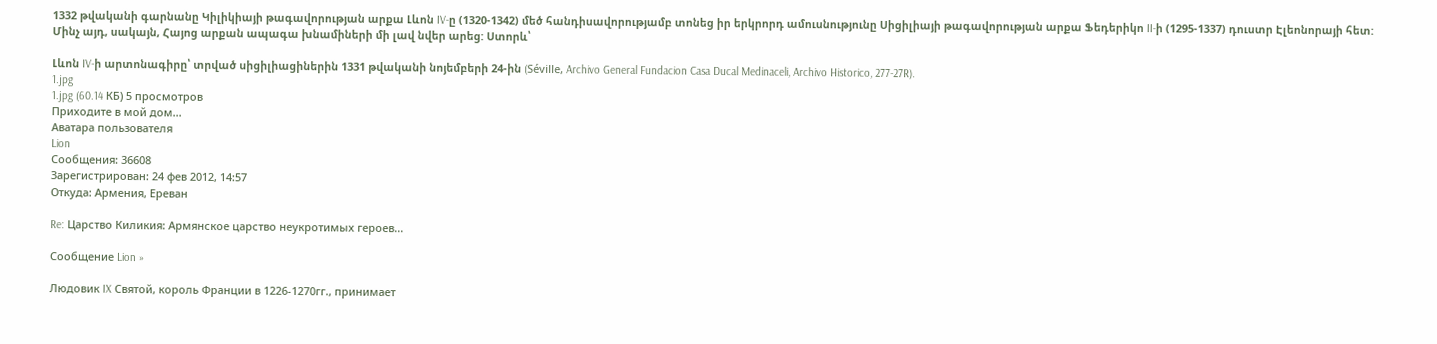1332 թվականի գարնանը Կիլիկիայի թագավորության արքա Լևոն IV-ը (1320-1342) մեծ հանդիսավորությամբ տոնեց իր երկրորդ ամուսնությունը Սիցիլիայի թագավորության արքա Ֆեդերիկո II-ի (1295-1337) դուստր Էլեոնորայի հետ: Մինչ այդ, սակայն, Հայոց արքան ապագա խնամիների մի լավ նվեր արեց: Ստորև՝

Լևոն IV-ի արտոնագիրը՝ տրված սիցիլիացիներին 1331 թվականի նոյեմբերի 24-ին (Séville, Archivo General Fundacion Casa Ducal Medinaceli, Archivo Historico, 277-27R).
1.jpg
1.jpg (60.14 КБ) 5 просмотров
Приходите в мой дом...
Аватара пользователя
Lion
Сообщения: 36608
Зарегистрирован: 24 фев 2012, 14:57
Откуда: Армения, Ереван

Re: Царство Киликия: Армянское царство неукротимых героев...

Сообщение Lion »

Людовик IX Святой, король Франции в 1226-1270гг., принимает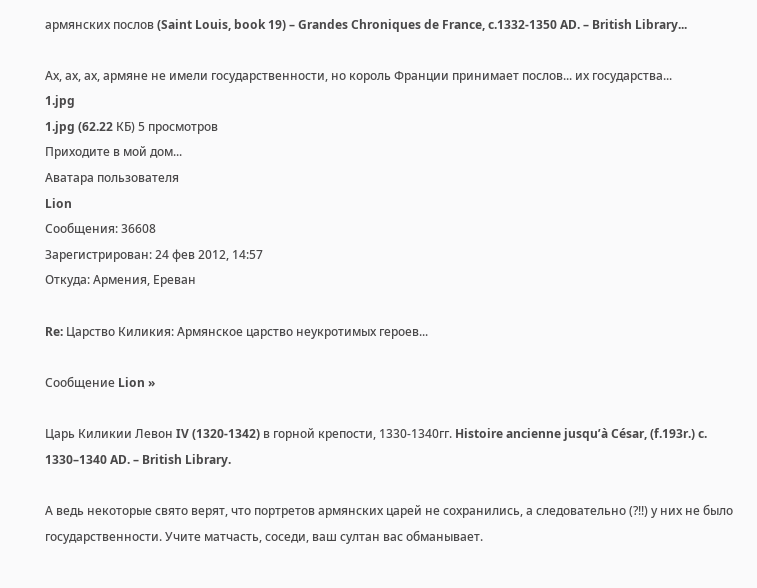армянских послов (Saint Louis, book 19) – Grandes Chroniques de France, c.1332-1350 AD. – British Library...

Ах, ах, ах, армяне не имели государственности, но король Франции принимает послов... их государства...
1.jpg
1.jpg (62.22 КБ) 5 просмотров
Приходите в мой дом...
Аватара пользователя
Lion
Сообщения: 36608
Зарегистрирован: 24 фев 2012, 14:57
Откуда: Армения, Ереван

Re: Царство Киликия: Армянское царство неукротимых героев...

Сообщение Lion »

Царь Киликии Левон IV (1320-1342) в горной крепости, 1330-1340гг. Histoire ancienne jusqu’à César, (f.193r.) c. 1330–1340 AD. – British Library.

А ведь некоторые свято верят, что портретов армянских царей не сохранились, а следовательно (?!!) у них не было государственности. Учите матчасть, соседи, ваш султан вас обманывает.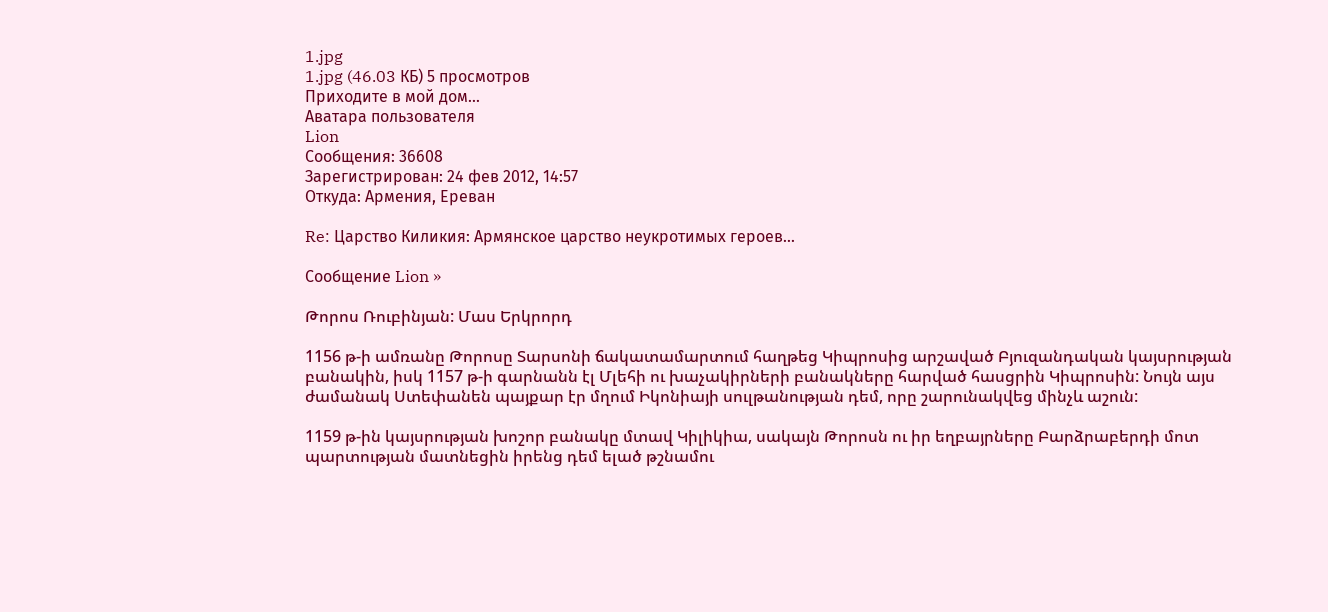1.jpg
1.jpg (46.03 КБ) 5 просмотров
Приходите в мой дом...
Аватара пользователя
Lion
Сообщения: 36608
Зарегистрирован: 24 фев 2012, 14:57
Откуда: Армения, Ереван

Re: Царство Киликия: Армянское царство неукротимых героев...

Сообщение Lion »

Թորոս Ռուբինյան: Մաս Երկրորդ

1156 թ-ի ամռանը Թորոսը Տարսոնի ճակատամարտում հաղթեց Կիպրոսից արշաված Բյուզանդական կայսրության բանակին, իսկ 1157 թ-ի գարնանն էլ Մլեհի ու խաչակիրների բանակները հարված հասցրին Կիպրոսին: Նույն այս ժամանակ Ստեփանեն պայքար էր մղում Իկոնիայի սուլթանության դեմ, որը շարունակվեց մինչև աշուն:

1159 թ-ին կայսրության խոշոր բանակը մտավ Կիլիկիա, սակայն Թորոսն ու իր եղբայրները Բարձրաբերդի մոտ պարտության մատնեցին իրենց դեմ ելած թշնամու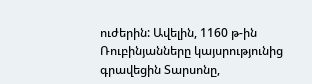ուժերին: Ավելին, 1160 թ-ին Ռուբինյանները կայսրությունից գրավեցին Տարսոնը,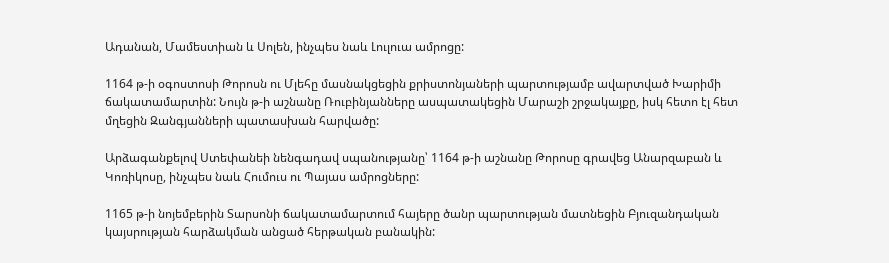Ադանան, Մամեստիան և Սոլեն, ինչպես նաև Լուլուա ամրոցը:

1164 թ-ի օգոստոսի Թորոսն ու Մլեհը մասնակցեցին քրիստոնյաների պարտությամբ ավարտված Խարիմի ճակատամարտին: Նույն թ-ի աշնանը Ռուբինյանները ասպատակեցին Մարաշի շրջակայքը, իսկ հետո էլ հետ մղեցին Զանգյանների պատասխան հարվածը:

Արձագանքելով Ստեփանեի նենգադավ սպանությանը՝ 1164 թ-ի աշնանը Թորոսը գրավեց Անարզաբան և Կոռիկոսը, ինչպես նաև Հումուս ու Պայաս ամրոցները:

1165 թ-ի նոյեմբերին Տարսոնի ճակատամարտում հայերը ծանր պարտության մատնեցին Բյուզանդական կայսրության հարձակման անցած հերթական բանակին: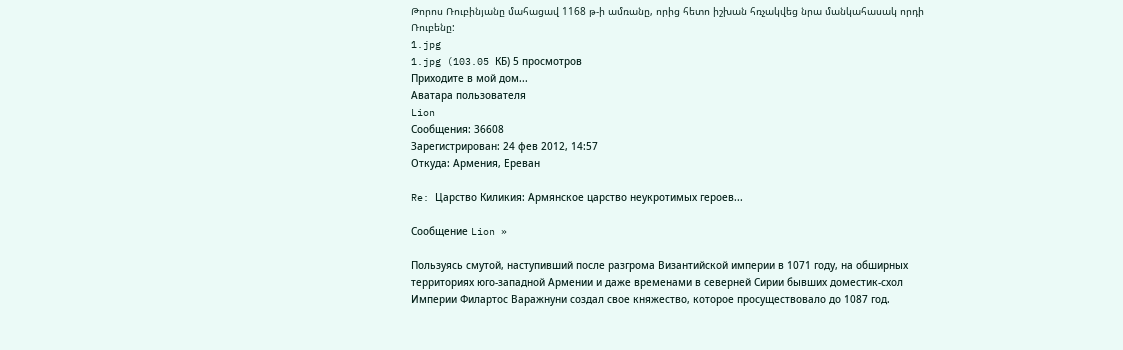Թորոս Ռուբինյանը մահացավ 1168 թ-ի ամռանը, որից հետո իշխան հռչակվեց նրա մանկահասակ որդի Ռուբենը:
1.jpg
1.jpg (103.05 КБ) 5 просмотров
Приходите в мой дом...
Аватара пользователя
Lion
Сообщения: 36608
Зарегистрирован: 24 фев 2012, 14:57
Откуда: Армения, Ереван

Re: Царство Киликия: Армянское царство неукротимых героев...

Сообщение Lion »

Пользуясь смутой, наступивший после разгрома Византийской империи в 1071 году, на обширных территориях юго-западной Армении и даже временами в северней Сирии бывших доместик-схол Империи Филартос Варажнуни создал свое княжество, которое просуществовало до 1087 год.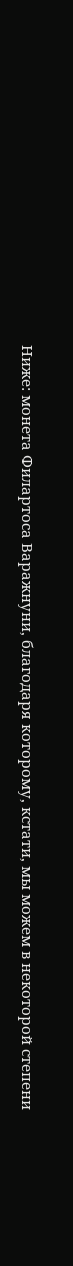Ниже: монета Филартоса Варажнуни, благодаря которому, кстати, мы можем в некоторой степени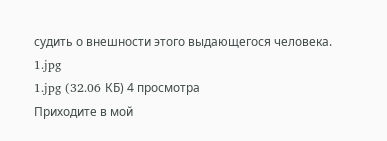судить о внешности этого выдающегося человека.
1.jpg
1.jpg (32.06 КБ) 4 просмотра
Приходите в мой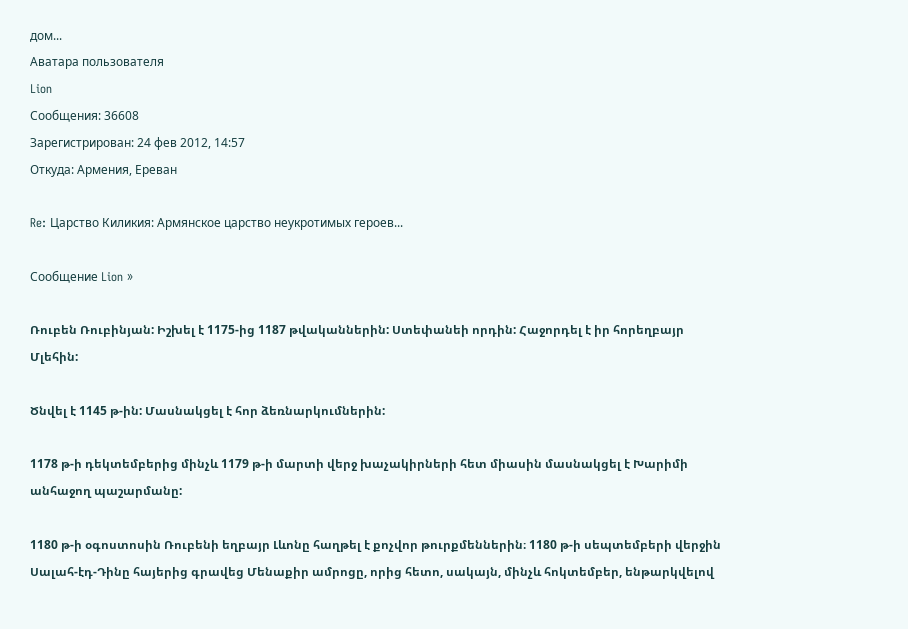дом...
Аватара пользователя
Lion
Сообщения: 36608
Зарегистрирован: 24 фев 2012, 14:57
Откуда: Армения, Ереван

Re: Царство Киликия: Армянское царство неукротимых героев...

Сообщение Lion »

Ռուբեն Ռուբինյան: Իշխել է 1175-ից 1187 թվականներին: Ստեփանեի որդին: Հաջորդել է իր հորեղբայր Մլեհին:

Ծնվել է 1145 թ-ին: Մասնակցել է հոր ձեռնարկումներին:

1178 թ-ի դեկտեմբերից մինչև 1179 թ-ի մարտի վերջ խաչակիրների հետ միասին մասնակցել է Խարիմի անհաջող պաշարմանը:

1180 թ-ի օգոստոսին Ռուբենի եղբայր Լևոնը հաղթել է քոչվոր թուրքմեններին։ 1180 թ-ի սեպտեմբերի վերջին Սալահ-էդ-Դինը հայերից գրավեց Մենաքիր ամրոցը, որից հետո, սակայն, մինչև հոկտեմբեր, ենթարկվելով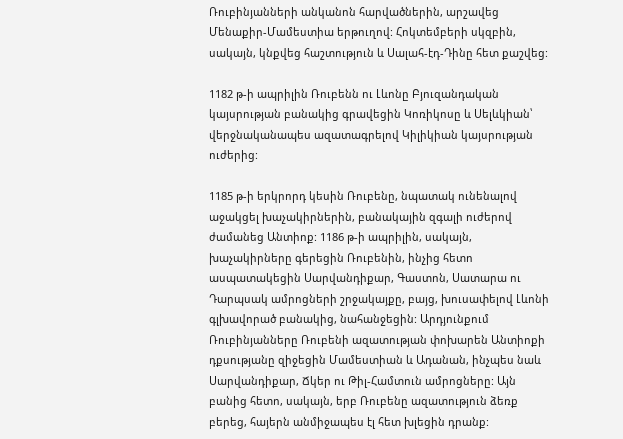Ռուբինյանների անկանոն հարվածներին, արշավեց Մենաքիր-Մամեստիա երթուղով: Հոկտեմբերի սկզբին, սակայն, կնքվեց հաշտություն և Սալահ-էդ-Դինը հետ քաշվեց:

1182 թ-ի ապրիլին Ռուբենն ու Լևոնը Բյուզանդական կայսրության բանակից գրավեցին Կոռիկոսը և Սելևկիան՝ վերջնականապես ազատագրելով Կիլիկիան կայսրության ուժերից:

1185 թ-ի երկրորդ կեսին Ռուբենը, նպատակ ունենալով աջակցել խաչակիրներին, բանակային զգալի ուժերով ժամանեց Անտիոք: 1186 թ-ի ապրիլին, սակայն, խաչակիրները գերեցին Ռուբենին, ինչից հետո ասպատակեցին Սարվանդիքար, Գաստոն, Սատարա ու Դարպսակ ամրոցների շրջակայքը, բայց, խուսափելով Լևոնի գլխավորած բանակից, նահանջեցին: Արդյունքում Ռուբինյանները Ռուբենի ազատության փոխարեն Անտիոքի դքսությանը զիջեցին Մամեստիան և Ադանան, ինչպես նաև Սարվանդիքար, Ճկեր ու Թիլ-Համտուն ամրոցները: Այն բանից հետո, սակայն, երբ Ռուբենը ազատություն ձեռք բերեց, հայերն անմիջապես էլ հետ խլեցին դրանք: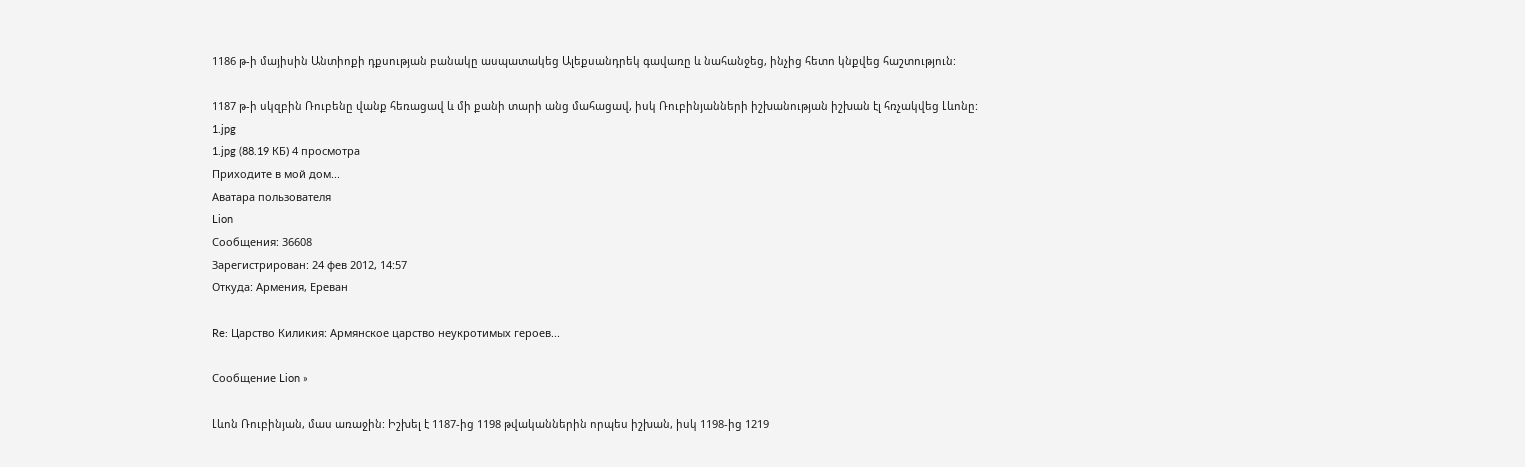1186 թ-ի մայիսին Անտիոքի դքսության բանակը ասպատակեց Ալեքսանդրեկ գավառը և նահանջեց, ինչից հետո կնքվեց հաշտություն:

1187 թ-ի սկզբին Ռուբենը վանք հեռացավ և մի քանի տարի անց մահացավ, իսկ Ռուբինյանների իշխանության իշխան էլ հռչակվեց Լևոնը:
1.jpg
1.jpg (88.19 КБ) 4 просмотра
Приходите в мой дом...
Аватара пользователя
Lion
Сообщения: 36608
Зарегистрирован: 24 фев 2012, 14:57
Откуда: Армения, Ереван

Re: Царство Киликия: Армянское царство неукротимых героев...

Сообщение Lion »

Լևոն Ռուբինյան, մաս առաջին: Իշխել է 1187-ից 1198 թվականներին որպես իշխան, իսկ 1198-ից 1219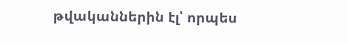թվականներին էլ՝ որպես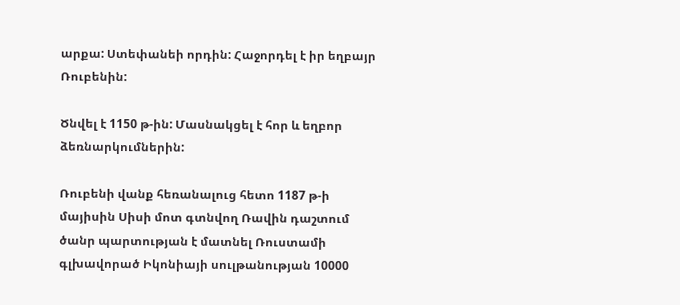արքա: Ստեփանեի որդին: Հաջորդել է իր եղբայր Ռուբենին:

Ծնվել է 1150 թ-ին: Մասնակցել է հոր և եղբոր ձեռնարկումներին:

Ռուբենի վանք հեռանալուց հետո 1187 թ-ի մայիսին Սիսի մոտ գտնվող Ռավին դաշտում ծանր պարտության է մատնել Ռուստամի գլխավորած Իկոնիայի սուլթանության 10000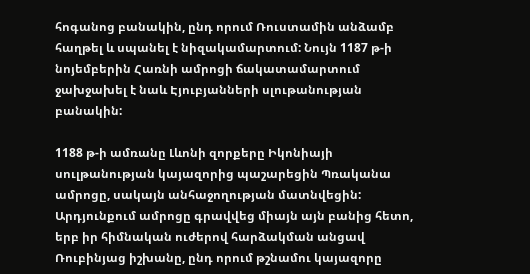հոգանոց բանակին, ընդ որում Ռուստամին անձամբ հաղթել և սպանել է նիզակամարտում: Նույն 1187 թ-ի նոյեմբերին Հառնի ամրոցի ճակատամարտում ջախջախել է նաև Էյուբյանների սլութանության բանակին:

1188 թ-ի ամռանը Լևոնի զորքերը Իկոնիայի սուլթանության կայազորից պաշարեցին Պռականա ամրոցը, սակայն անհաջողության մատնվեցին: Արդյունքում ամրոցը գրավվեց միայն այն բանից հետո, երբ իր հիմնական ուժերով հարձակման անցավ Ռուբինյաց իշխանը, ընդ որում թշնամու կայազորը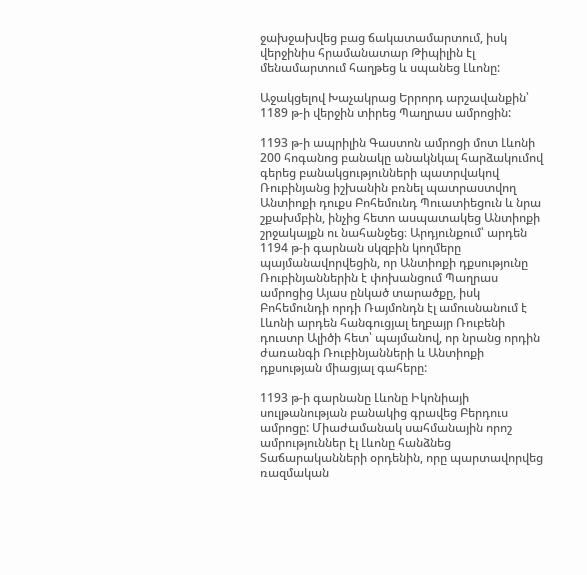ջախջախվեց բաց ճակատամարտում, իսկ վերջինիս հրամանատար Թիպիլին էլ մենամարտում հաղթեց և սպանեց Լևոնը:

Աջակցելով Խաչակրաց Երրորդ արշավանքին՝ 1189 թ-ի վերջին տիրեց Պաղրաս ամրոցին:

1193 թ-ի ապրիլին Գաստոն ամրոցի մոտ Լևոնի 200 հոգանոց բանակը անակնկալ հարձակումով գերեց բանակցությունների պատրվակով Ռուբինյանց իշխանին բռնել պատրաստվող Անտիոքի դուքս Բոհեմունդ Պուատիեցուն և նրա շքախմբին, ինչից հետո ասպատակեց Անտիոքի շրջակայքն ու նահանջեց։ Արդյունքում՝ արդեն 1194 թ-ի գարնան սկզբին կողմերը պայմանավորվեցին, որ Անտիոքի դքսությունը Ռուբինյաններին է փոխանցում Պաղրաս ամրոցից Այաս ընկած տարածքը, իսկ Բոհեմունդի որդի Ռայմոնդն էլ ամուսնանում է Լևոնի արդեն հանգուցյալ եղբայր Ռուբենի դուստր Ալիծի հետ՝ պայմանով, որ նրանց որդին ժառանգի Ռուբինյանների և Անտիոքի դքսության միացյալ գահերը:

1193 թ-ի գարնանը Լևոնը Իկոնիայի սուլթանության բանակից գրավեց Բերդուս ամրոցը: Միաժամանակ սահմանային որոշ ամրություններ էլ Լևոնը հանձնեց Տաճարականների օրդենին, որը պարտավորվեց ռազմական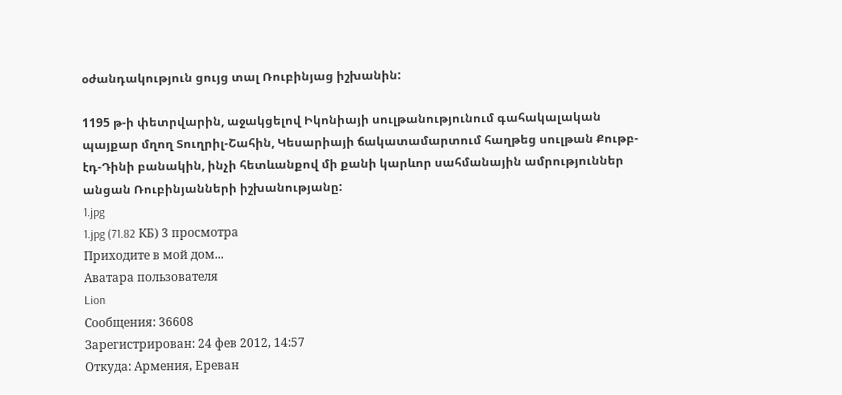օժանդակություն ցույց տալ Ռուբինյաց իշխանին:

1195 թ-ի փետրվարին, աջակցելով Իկոնիայի սուլթանությունում գահակալական պայքար մղող Տուղրիլ-Շահին, Կեսարիայի ճակատամարտում հաղթեց սուլթան Քութբ-էդ-Դինի բանակին, ինչի հետևանքով մի քանի կարևոր սահմանային ամրություններ անցան Ռուբինյանների իշխանությանը:
1.jpg
1.jpg (71.82 КБ) 3 просмотра
Приходите в мой дом...
Аватара пользователя
Lion
Сообщения: 36608
Зарегистрирован: 24 фев 2012, 14:57
Откуда: Армения, Ереван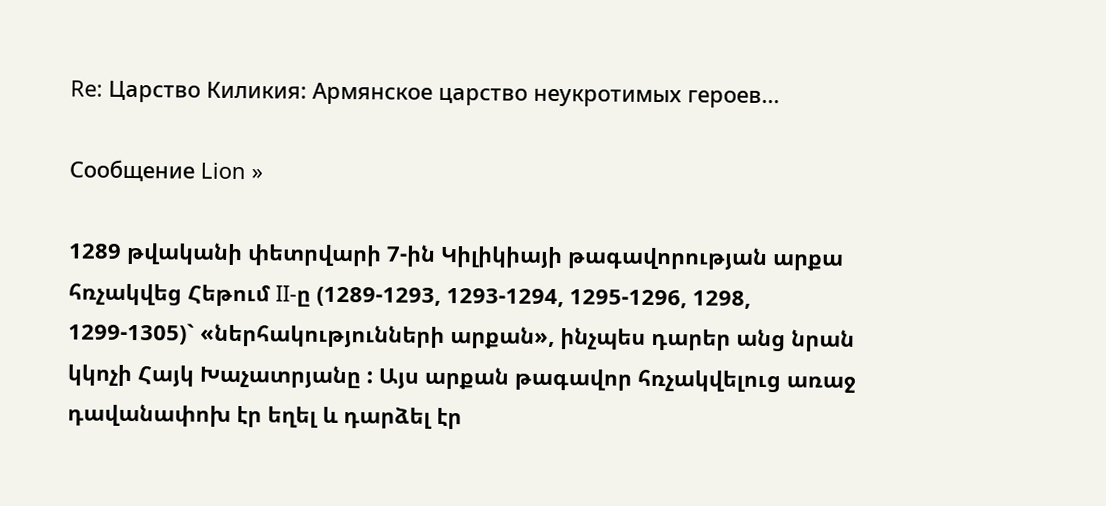Re: Царство Киликия: Армянское царство неукротимых героев...

Сообщение Lion »

1289 թվականի փետրվարի 7-ին Կիլիկիայի թագավորության արքա հռչակվեց Հեթում II-ը (1289-1293, 1293-1294, 1295-1296, 1298, 1299-1305)` «ներհակությունների արքան», ինչպես դարեր անց նրան կկոչի Հայկ Խաչատրյանը : Այս արքան թագավոր հռչակվելուց առաջ դավանափոխ էր եղել և դարձել էր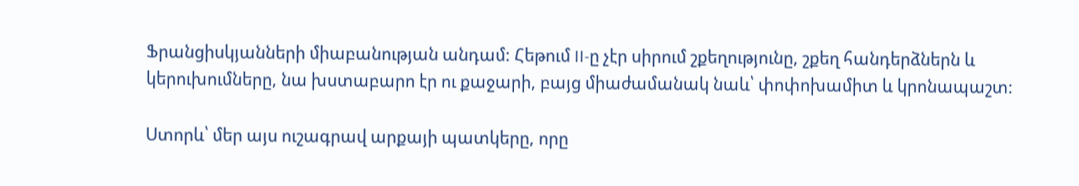Ֆրանցիսկյանների միաբանության անդամ: Հեթում II-ը չէր սիրում շքեղությունը, շքեղ հանդերձներն և կերուխումները, նա խստաբարո էր ու քաջարի, բայց միաժամանակ նաև՝ փոփոխամիտ և կրոնապաշտ:

Ստորև՝ մեր այս ուշագրավ արքայի պատկերը, որը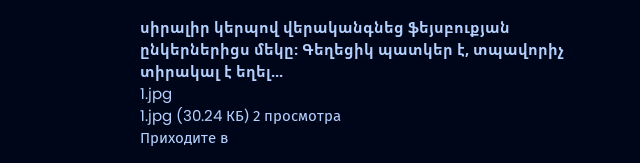սիրալիր կերպով վերականգնեց ֆեյսբուքյան ընկերներիցս մեկը: Գեղեցիկ պատկեր է, տպավորիչ տիրակալ է եղել...
1.jpg
1.jpg (30.24 КБ) 2 просмотра
Приходите в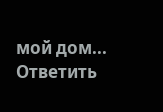мой дом...
Ответить